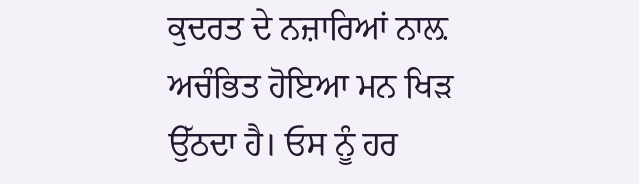ਕੁਦਰਤ ਦੇ ਨਜ਼ਾਰਿਆਂ ਨਾਲ਼ ਅਚੰਭਿਤ ਹੋਇਆ ਮਨ ਖਿੜ ਉੱਠਦਾ ਹੈ। ਓਸ ਨੂੰ ਹਰ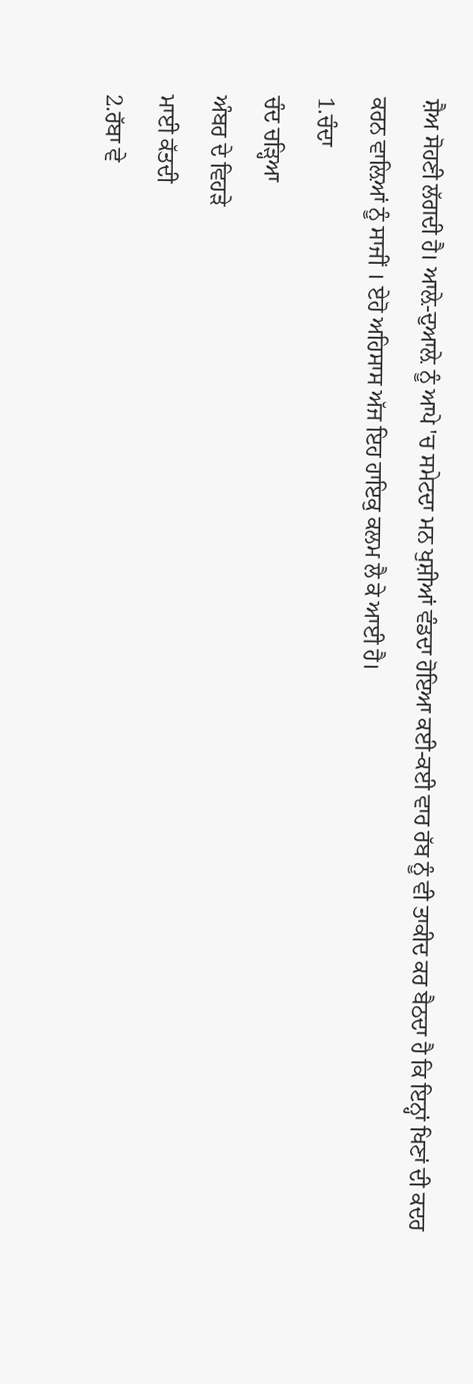ਸ਼ੈਅ ਸੋਹਣੀ ਲੱਗਦੀ ਹੈ। ਆਲ਼ੇ-ਦੁਆਲ਼ੇ ਨੂੰ ਆਪੇ 'ਚ ਸਮੇਟਦਾ ਮਨ ਖੁਸ਼ੀਆਂ ਵੰਡਦਾ ਹੋਇਆ ਕਈ-ਕਈ ਵਾਰ ਰੱਬ ਨੂੰ ਵੀ ਤਾਕੀਦ ਕਰ ਬੈਠਦਾ ਹੈ ਕਿ ਇਨ੍ਹਾਂ ਖਿਣਾਂ ਦੀ ਕਦਰ ਕਰਨ ਵਾਲ਼ਿਆਂ ਨੂੰ ਸਾਜੀਂ । ਏਹੋ ਅਹਿਸਾਸ ਅੱਜ ਇਹ ਹਾਇਕੁ ਕਲਮ ਲੈ ਕੇ ਆਈ ਹੈ।
1.ਚੰਦਾ
ਚੰਦ ਚੜ੍ਹਿਆ
ਅੰਬਰ ਦੇ ਵਿਹੜੇ
ਮਾਈ ਕੱਤਦੀ
2.ਰੱਬਾ ਵੇ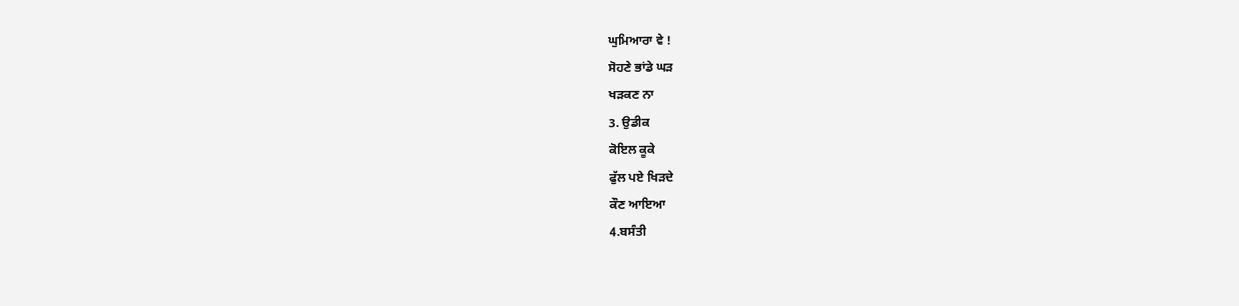ਘੁਮਿਆਰਾ ਵੇ !
ਸੋਹਣੇ ਭਾਂਡੇ ਘੜ
ਖੜਕਣ ਨਾ
3. ਉਡੀਕ
ਕੋਇਲ ਕੂਕੇ
ਫੁੱਲ ਪਏ ਖਿੜਦੇ
ਕੌਣ ਆਇਆ
4.ਬਸੰਤੀ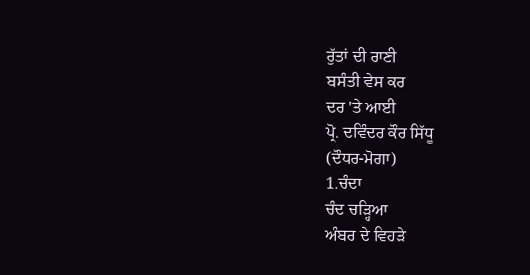ਰੁੱਤਾਂ ਦੀ ਰਾਣੀ
ਬਸੰਤੀ ਵੇਸ ਕਰ
ਦਰ 'ਤੇ ਆਈ
ਪ੍ਰੋ. ਦਵਿੰਦਰ ਕੌਰ ਸਿੱਧੂ
(ਦੌਧਰ-ਮੋਗਾ)
1.ਚੰਦਾ
ਚੰਦ ਚੜ੍ਹਿਆ
ਅੰਬਰ ਦੇ ਵਿਹੜੇ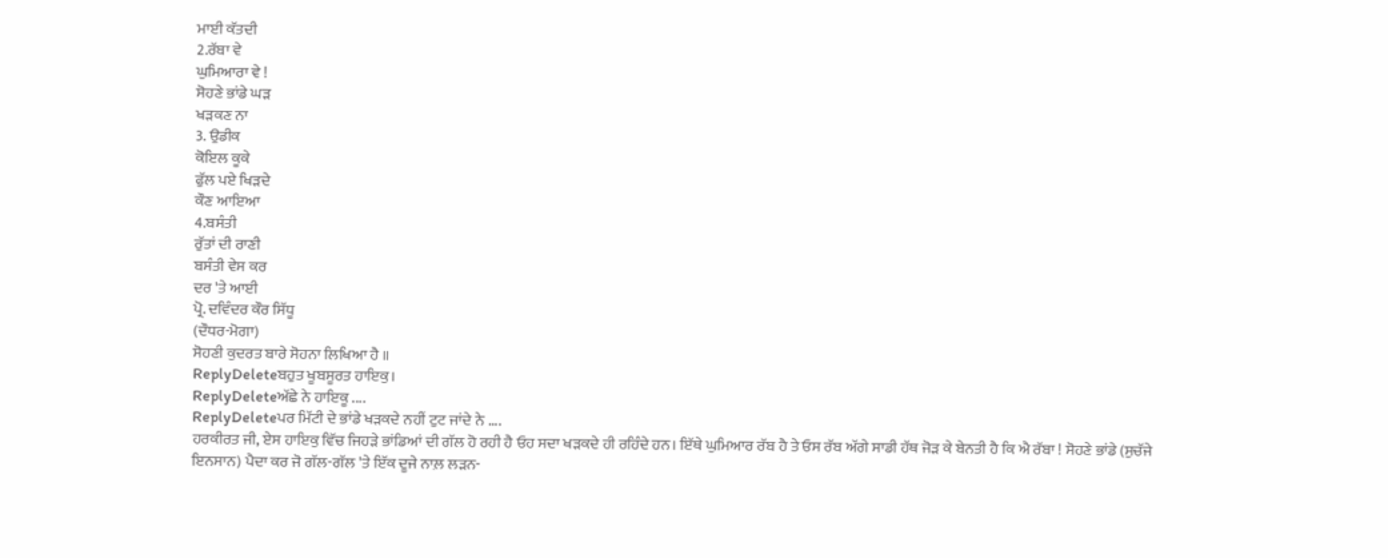ਮਾਈ ਕੱਤਦੀ
2.ਰੱਬਾ ਵੇ
ਘੁਮਿਆਰਾ ਵੇ !
ਸੋਹਣੇ ਭਾਂਡੇ ਘੜ
ਖੜਕਣ ਨਾ
3. ਉਡੀਕ
ਕੋਇਲ ਕੂਕੇ
ਫੁੱਲ ਪਏ ਖਿੜਦੇ
ਕੌਣ ਆਇਆ
4.ਬਸੰਤੀ
ਰੁੱਤਾਂ ਦੀ ਰਾਣੀ
ਬਸੰਤੀ ਵੇਸ ਕਰ
ਦਰ 'ਤੇ ਆਈ
ਪ੍ਰੋ. ਦਵਿੰਦਰ ਕੌਰ ਸਿੱਧੂ
(ਦੌਧਰ-ਮੋਗਾ)
ਸੋਹਣੀ ਕੁਦਰਤ ਬਾਰੇ ਸੋਹਨਾ ਲਿਖਿਆ ਹੈ ॥
ReplyDeleteਬਹੁਤ ਖੂਬਸੂਰਤ ਹਾਇਕੁ।
ReplyDeleteਅੱਛੇ ਨੇ ਹਾਇਕੂ ....
ReplyDeleteਪਰ ਮਿੱਟੀ ਦੇ ਭਾਂਡੇ ਖੜਕਦੇ ਨਹੀਂ ਟੁਟ ਜਾਂਦੇ ਨੇ ....
ਹਰਕੀਰਤ ਜੀ, ਏਸ ਹਾਇਕੁ ਵਿੱਚ ਜਿਹੜੇ ਭਾਂਡਿਆਂ ਦੀ ਗੱਲ ਹੋ ਰਹੀ ਹੈ ਓਹ ਸਦਾ ਖੜਕਦੇ ਹੀ ਰਹਿੰਦੇ ਹਨ। ਇੱਥੇ ਘੁਮਿਆਰ ਰੱਬ ਹੈ ਤੇ ਓਸ ਰੱਬ ਅੱਗੇ ਸਾਡੀ ਹੱਥ ਜੋੜ ਕੇ ਬੇਨਤੀ ਹੈ ਕਿ ਐ ਰੱਬਾ ! ਸੋਹਣੇ ਭਾਂਡੇ (ਸੁਚੱਜੇ ਇਨਸਾਨ) ਪੈਦਾ ਕਰ ਜੋ ਗੱਲ-ਗੱਲ 'ਤੇ ਇੱਕ ਦੂਜੇ ਨਾਲ਼ ਲੜਨ-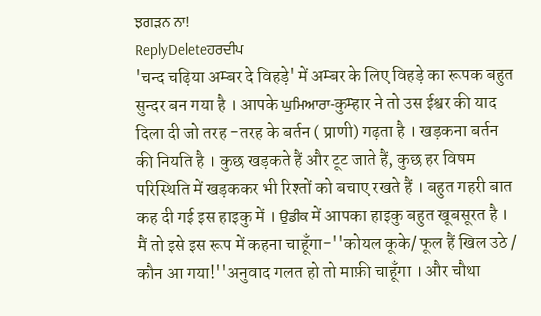ਝਗੜਨ ਨਾ!
ReplyDeleteਹਰਦੀਪ
'चन्द चढ़िया अम्बर दे विहड़े' में अम्बर के लिए विहड़े का रूपक बहुत सुन्दर बन गया है । आपके ਘੁਮਿਆਰਾ-कुम्हार ने तो उस ईश्वर की याद दिला दी जो तरह -तरह के बर्तन ( प्राणी) गढ़ता है । खड़कना बर्तन की नियति है । कुछ खड़कते हैं और टूट जाते हैं, कुछ हर विषम परिस्थिति में खड़ककर भी रिश्तों को बचाए रखते हैं । बहुत गहरी बात कह दी गई इस हाइकु में । ਉਡੀਕ में आपका हाइकु बहुत खूबसूरत है । मैं तो इसे इस रूप में कहना चाहूँगा-''कोयल कूके/ फूल हैं खिल उठे / कौन आ गया!''अनुवाद गलत हो तो माफ़ी चाहूँगा । और चौथा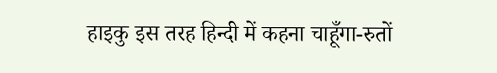हाइकु इस तरह हिन्दी में कहना चाहूँगा-रुतों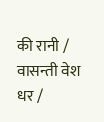की रानी / वासन्ती वेश धर /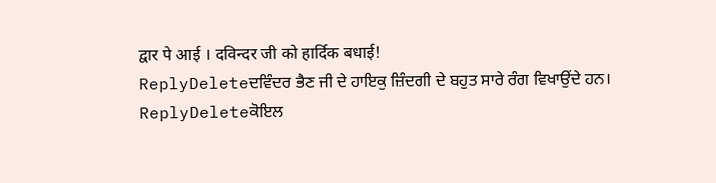द्वार पे आई । दविन्दर जी को हार्दिक बधाई!
ReplyDeleteਦਵਿੰਦਰ ਭੈਣ ਜੀ ਦੇ ਹਾਇਕੁ ਜ਼ਿੰਦਗੀ ਦੇ ਬਹੁਤ ਸਾਰੇ ਰੰਗ ਵਿਖਾਉਂਦੇ ਹਨ।
ReplyDeleteਕੋਇਲ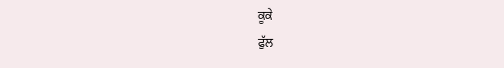ਕੂਕੇ
ਫੁੱਲ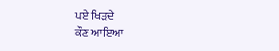ਪਏ ਖਿੜਦੇ
ਕੌਣ ਆਇਆ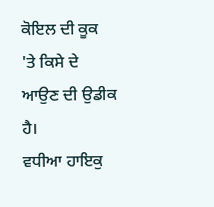ਕੋਇਲ ਦੀ ਕੂਕ 'ਤੇ ਕਿਸੇ ਦੇ ਆਉਣ ਦੀ ਉਡੀਕ ਹੈ।
ਵਧੀਆ ਹਾਇਕੁ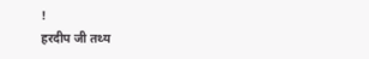!
हरदीप जी तथ्य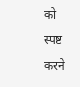को स्पष्ट करने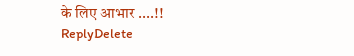के लिए आभार ....!!
ReplyDelete